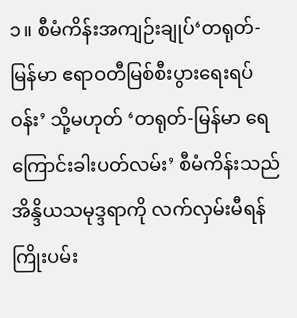၁။ စီမံကိန်းအကျဉ်းချုပ်‘တရုတ်-မြန်မာ ဧရာဝတီမြစ်စီးပွားရေးရပ်ဝန်း’ သို့မဟုတ် ‘တရုတ်-မြန်မာ ရေကြောင်းခါးပတ်လမ်း’ စီမံကိန်းသည် အိန္ဒိယသမုဒ္ဒရာကို လက်လှမ်းမီရန် ကြိုးပမ်း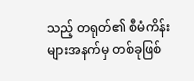သည့် တရုတ်၏ စီမံကိန်းများအနက်မှ တစ်ခုဖြစ်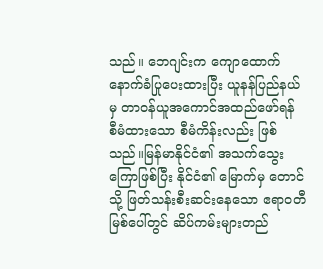သည်။ ဘေဂျင်းက ကျောထောက်နောက်ခံပြုပေးထားပြီး ယူနန်ပြည်နယ်မှ တာဝန်ယူအကောင်အထည်ဖော်ရန် စီမံထားသော စီမံကိန်းလည်း ဖြစ်သည်။မြန်မာနိုင်ငံ၏ အသက်သွေးကြောဖြစ်ပြီး နိုင်ငံ၏ မြောက်မှ တောင်သို့ ဖြတ်သန်းစီးဆင်းနေသော ဧရာဝတီမြစ်ပေါ်တွင် ဆိပ်ကမ်းများတည်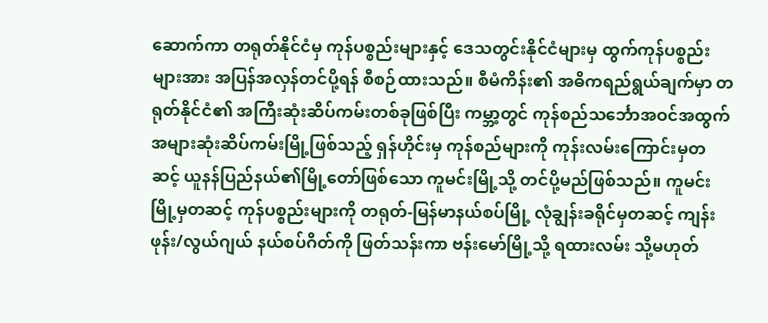ဆောက်ကာ တရုတ်နိုင်ငံမှ ကုန်ပစ္စည်းများနှင့် ဒေသတွင်းနိုင်ငံများမှ ထွက်ကုန်ပစ္စည်းများအား အပြန်အလှန်တင်ပို့ရန် စီစဉ်ထားသည်။ စီမံကိန်း၏ အဓိကရည်ရွယ်ချက်မှာ တရုတ်နိုင်ငံ၏ အကြီးဆုံးဆိပ်ကမ်းတစ်ခုဖြစ်ပြီး ကမ္ဘာ့တွင် ကုန်စည်သင်္ဘောအဝင်အထွက်အများဆုံးဆိပ်ကမ်းမြို့ဖြစ်သည့် ရှန်ဟိုင်းမှ ကုန်စည်များကို ကုန်းလမ်းကြောင်းမှတဆင့် ယူနန်ပြည်နယ်၏မြို့တော်ဖြစ်သော ကူမင်းမြို့သို့ တင်ပို့မည်ဖြစ်သည်။ ကူမင်းမြို့မှတဆင့် ကုန်ပစ္စည်းများကို တရုတ်-မြန်မာနယ်စပ်မြို့ လုံချွန်းခရိုင်မှတဆင့် ကျန်းဖုန်း/လွယ်ဂျယ် နယ်စပ်ဂိတ်ကို ဖြတ်သန်းကာ ဗန်းမော်မြို့သို့ ရထားလမ်း သို့မဟုတ်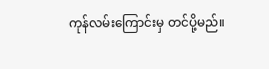ကုန်လမ်းကြောင်းမှ တင်ပို့မည်။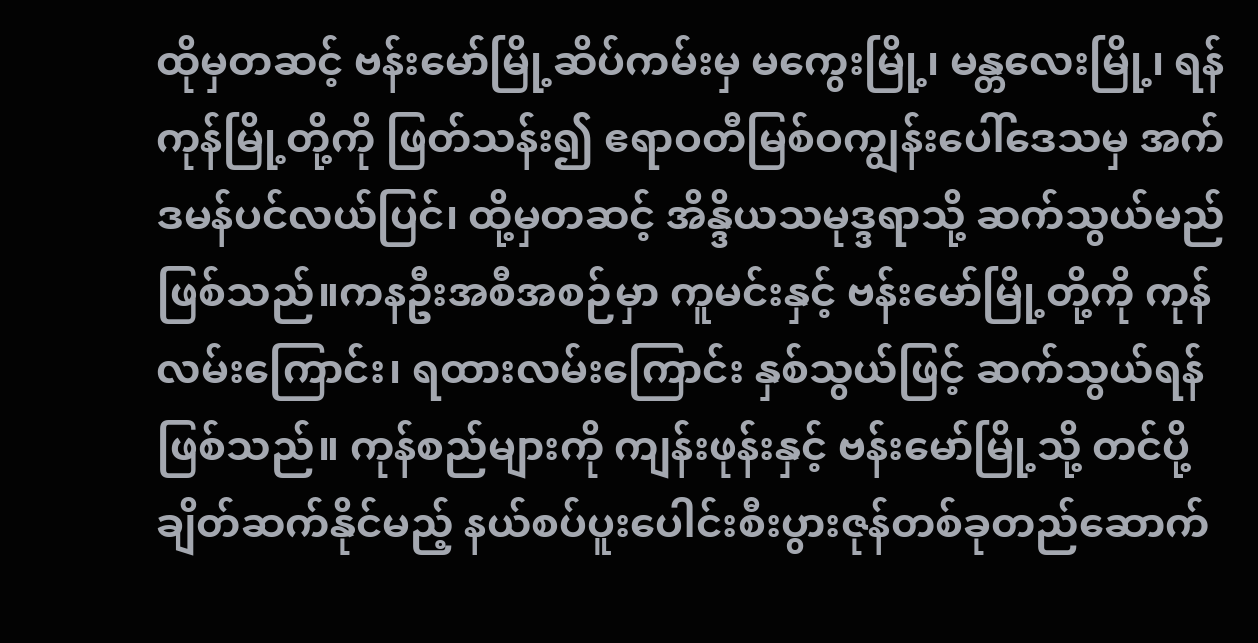ထိုမှတဆင့် ဗန်းမော်မြို့ဆိပ်ကမ်းမှ မကွေးမြို့၊ မန္တလေးမြို့၊ ရန်ကုန်မြို့တို့ကို ဖြတ်သန်း၍ ဧရာဝတီမြစ်ဝကျွန်းပေါ်ဒေသမှ အက်ဒမန်ပင်လယ်ပြင်၊ ထို့မှတဆင့် အိန္ဒိယသမုဒ္ဒရာသို့ ဆက်သွယ်မည်ဖြစ်သည်။ကနဦးအစီအစဉ်မှာ ကူမင်းနှင့် ဗန်းမော်မြို့တို့ကို ကုန်လမ်းကြောင်း၊ ရထားလမ်းကြောင်း နှစ်သွယ်ဖြင့် ဆက်သွယ်ရန်ဖြစ်သည်။ ကုန်စည်များကို ကျန်းဖုန်းနှင့် ဗန်းမော်မြို့သို့ တင်ပို့ ချိတ်ဆက်နိုင်မည့် နယ်စပ်ပူးပေါင်းစီးပွားဇုန်တစ်ခုတည်ဆောက်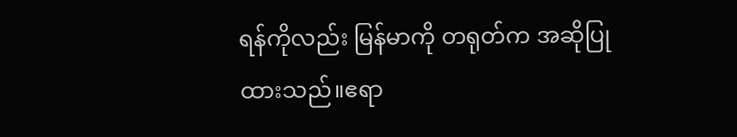ရန်ကိုလည်း မြန်မာကို တရုတ်က အဆိုပြု ထားသည်။ဧရာ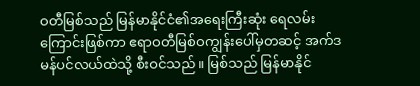ဝတီမြစ်သည် မြန်မာနိုင်ငံ၏အရေးကြီးဆုံး ရေလမ်းကြောင်းဖြစ်ကာ ဧရာဝတီမြစ်ဝကျွန်းပေါ်မှတဆင့် အက်ဒမန်ပင်လယ်ထဲသို့ စီးဝင်သည်။ မြစ်သည် မြန်မာနိုင်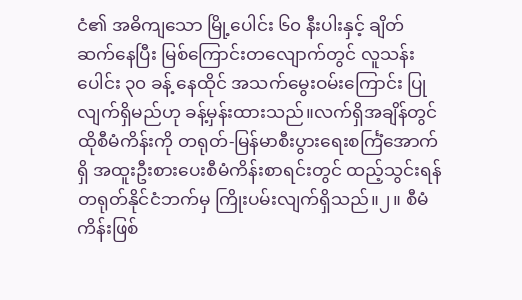ငံ၏ အဓိကျသော မြို့ပေါင်း ၆၀ နီးပါးနှင့် ချိတ်ဆက်နေပြီး မြစ်ကြောင်းတလျောက်တွင် လူသန်းပေါင်း ၃၀ ခန့် နေထိုင် အသက်မွေးဝမ်းကြောင်း ပြုလျက်ရှိမည်ဟု ခန့်မှန်းထားသည်။လက်ရှိအချိန်တွင် ထိုစီမံကိန်းကို တရုတ်-မြန်မာစီးပွားရေးစင်္ကြံအောက်ရှိ အထူးဦးစားပေးစီမံကိန်းစာရင်းတွင် ထည့်သွင်းရန် တရုတ်နိုင်ငံဘက်မှ ကြိုးပမ်းလျက်ရှိသည်။၂။ စီမံကိန်းဖြစ်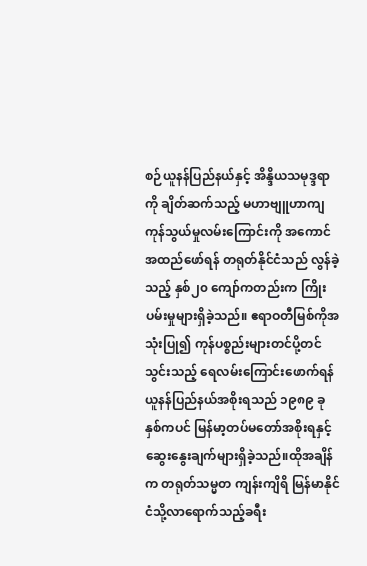စဉ်ယူနန်ပြည်နယ်နှင့် အိန္ဒိယသမုဒ္ဒရာကို ချိတ်ဆက်သည့် မဟာဗျူဟာကျကုန်သွယ်မှုလမ်းကြောင်းကို အကောင်အထည်ဖော်ရန် တရုတ်နိုင်ငံသည် လွန်ခဲ့သည့် နှစ်၂၀ ကျော်ကတည်းက ကြိုးပမ်းမှုများရှိခဲ့သည်။ ဧရာဝတီမြစ်ကိုအသုံးပြု၍ ကုန်ပစ္စည်းများတင်ပို့တင်သွင်းသည့် ရေလမ်းကြောင်းဖောက်ရန် ယူနန်ပြည်နယ်အစိုးရသည် ၁၉၈၉ ခုနှစ်ကပင် မြန်မာ့တပ်မတော်အစိုးရနှင့် ဆွေးနွေးချက်များရှိခဲ့သည်။ထိုအချိန်က တရုတ်သမ္မတ ကျန်းကျိရိ မြန်မာနိုင်ငံသို့လာရောက်သည့်ခရီး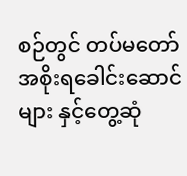စဉ်တွင် တပ်မတော်အစိုးရခေါင်းဆောင်များ နှင့်တွေ့ဆုံ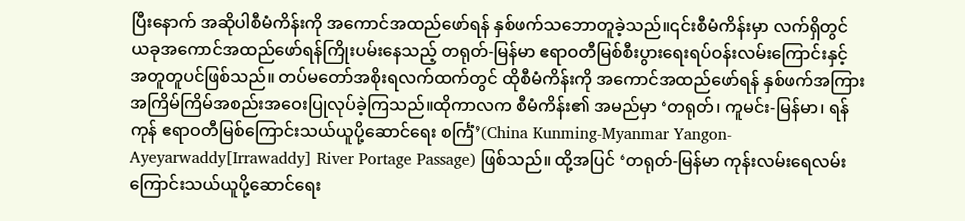ပြီးနောက် အဆိုပါစီမံကိန်းကို အကောင်အထည်ဖော်ရန် နှစ်ဖက်သဘောတူခဲ့သည်။၎င်းစီမံကိန်းမှာ လက်ရှိတွင် ယခုအကောင်အထည်ဖော်ရန်ကြိုးပမ်းနေသည့် တရုတ်-မြန်မာ ဧရာဝတီမြစ်စီးပွားရေးရပ်ဝန်းလမ်းကြောင်းနှင့် အတူတူပင်ဖြစ်သည်။ တပ်မတော်အစိုးရလက်ထက်တွင် ထိုစီမံကိန်းကို အကောင်အထည်ဖော်ရန် နှစ်ဖက်အကြား အကြိမ်ကြိမ်အစည်းအဝေးပြုလုပ်ခဲ့ကြသည်။ထိုကာလက စီမံကိန်း၏ အမည်မှာ ‘တရုတ်၊ ကူမင်း-မြန်မာ၊ ရန်ကုန် ဧရာဝတီမြစ်ကြောင်းသယ်ယူပို့ဆောင်ရေး စင်္ကြံ’(China Kunming-Myanmar Yangon-Ayeyarwaddy[Irrawaddy] River Portage Passage) ဖြစ်သည်။ ထို့အပြင် ‘တရုတ်-မြန်မာ ကုန်းလမ်းရေလမ်းကြောင်းသယ်ယူပို့ဆောင်ရေး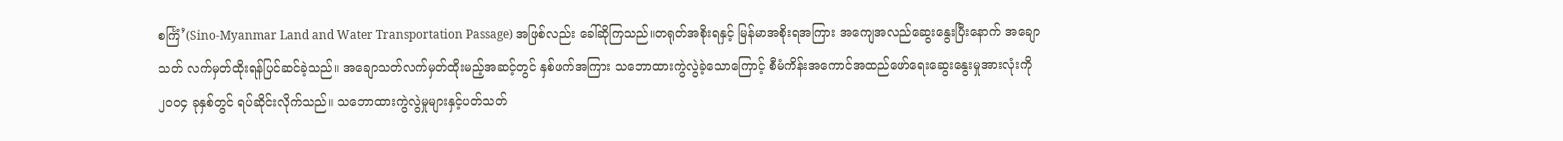စင်္ကြံ’(Sino-Myanmar Land and Water Transportation Passage) အဖြစ်လည်း ခေါ်ဆိုကြသည်။တရုတ်အစိုးရနှင့် မြန်မာအစိုးရအကြား အကျေအလည်ဆွေးနွေးပြီးနောက် အချောသတ် လက်မှတ်ထိုးရန်ပြင်ဆင်ခဲ့သည်။ အချောသတ်လက်မှတ်ထိုးမည့်အဆင့်တွင် နှစ်ဖက်အကြား သဘောထားကွဲလွဲခဲ့သောကြောင့် စီမံကိန်းအကောင်အထည်ဖော်ရေးဆွေးနွေးမှုအားလုံးကို ၂၀၀၄ ခုနှစ်တွင် ရပ်ဆိုင်းလိုက်သည်။ သဘောထားကွဲလွဲမှုများနှင့်ပတ်သတ်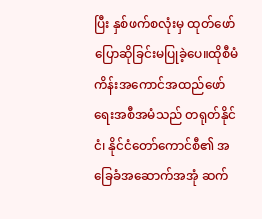ပြီး နှစ်ဖက်စလုံးမှ ထုတ်ဖော်ပြောဆိုခြင်းမပြုခဲ့ပေ။ထိုစီမံကိန်းအကောင်အထည်ဖော်ရေးအစီအမံသည် တရုတ်နိုင်ငံ၊ နိုင်ငံတော်ကောင်စီ၏ အခြေခံအဆောက်အအုံ ဆက်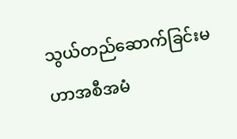သွယ်တည်ဆောက်ခြင်းမဟာအစီအမံ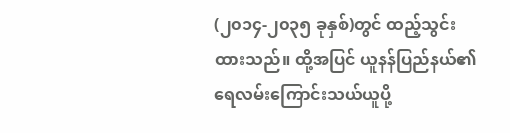(၂၀၁၄-၂၀၃၅ ခုနှစ်)တွင် ထည့်သွင်းထားသည်။ ထို့အပြင် ယူနန်ပြည်နယ်၏ ရေလမ်းကြောင်းသယ်ယူပို့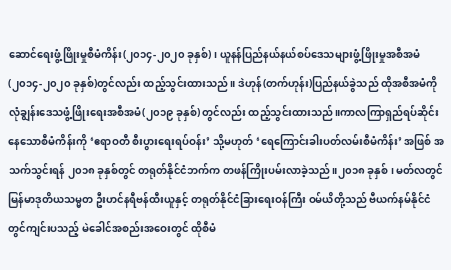ဆောင်ရေးဖွံ့ဖြိုးမှုစီမံကိန်း(၂၀၁၄-၂၀၂၀ ခုနှစ်)၊ ယူနန်ပြည်နယ်နယ်စပ်ဒေသများဖွံ့ဖြိုးမှုအစီအမံ(၂၀၁၄-၂၀၂၀ ခုနှစ်)တွင်လည်း ထည့်သွင်းထားသည်။ ဒဲဟုန်(တက်ဟုန်း)ပြည်နယ်ခွဲသည် ထိုအစီအမံကို လုံချွန်းဒေသဖွံ့ဖြိုးရေးအစီအမံ(၂၀၁၉ ခုနှစ်) တွင်လည်း ထည့်သွင်းထားသည်။ကာလကြာရှည်ရပ်ဆိုင်းနေသောစီမံကိန်းကို ‘ဧရာဝတီ စီးပွားရေးရပ်ဝန်း’ သို့မဟုတ် ‘ရေကြောင်းခါးပတ်လမ်းစီမံကိန်း’ အဖြစ် အသက်သွင်းရန် ၂၀၁၈ ခုနှစ်တွင် တရုတ်နိုင်ငံဘက်က တဖန်ကြိုးပမ်းလာခဲ့သည်။၂၀၁၈ ခုနှစ်၊ မတ်လတွင် မြန်မာဒုတိယသမ္မတ ဦးဟင်နရီဗန်ထီးယူနှင့် တရုတ်နိုင်ငံခြားရေးဝန်ကြီး ဝမ်ယိတို့သည် ဗီယက်နမ်နိုင်ငံတွင်ကျင်းပသည့် မဲခေါင်အစည်းအဝေးတွင် ထိုစီမံ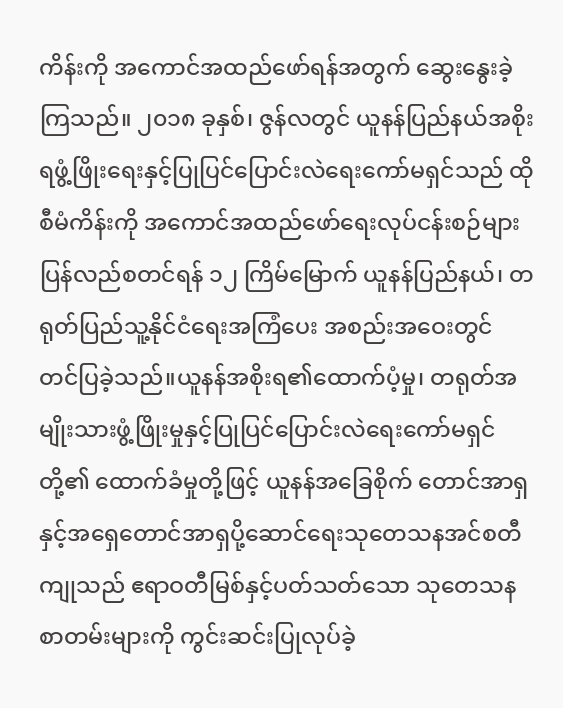ကိန်းကို အကောင်အထည်ဖော်ရန်အတွက် ဆွေးနွေးခဲ့ကြသည်။ ၂၀၁၈ ခုနှစ်၊ ဇွန်လတွင် ယူနန်ပြည်နယ်အစိုးရဖွံ့ဖြိုးရေးနှင့်ပြုပြင်ပြောင်းလဲရေးကော်မရှင်သည် ထိုစီမံကိန်းကို အကောင်အထည်ဖော်ရေးလုပ်ငန်းစဉ်များပြန်လည်စတင်ရန် ၁၂ ကြိမ်မြောက် ယူနန်ပြည်နယ်၊ တရုတ်ပြည်သူ့နိုင်ငံရေးအကြံပေး အစည်းအဝေးတွင် တင်ပြခဲ့သည်။ယူနန်အစိုးရ၏ထောက်ပံ့မှု၊ တရုတ်အမျိုးသားဖွံ့ဖြိုးမှုနှင့်ပြုပြင်ပြောင်းလဲရေးကော်မရှင်တို့၏ ထောက်ခံမှုတို့ဖြင့် ယူနန်အခြေစိုက် တောင်အာရှနှင့်အရှေတောင်အာရှပို့ဆောင်ရေးသုတေသနအင်စတီကျုသည် ဧရာဝတီမြစ်နှင့်ပတ်သတ်သော သုတေသနစာတမ်းများကို ကွင်းဆင်းပြုလုပ်ခဲ့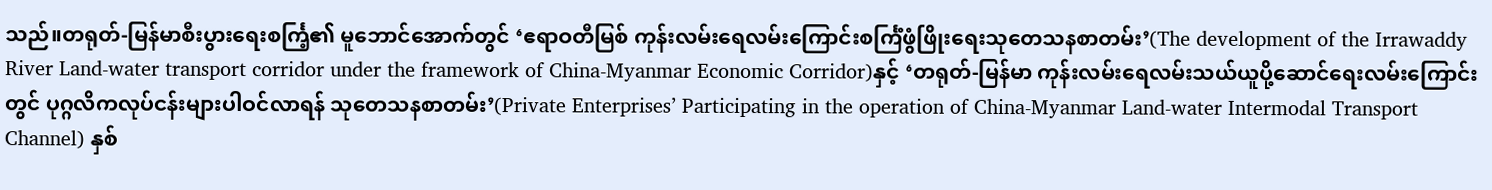သည်။တရုတ်-မြန်မာစီးပွားရေးစင်္ကြ့၏ မူဘောင်အောက်တွင် ‘ဧရာဝတီမြစ် ကုန်းလမ်းရေလမ်းကြောင်းစင်္ကြံဖွံဖြိုးရေးသုတေသနစာတမ်း’(The development of the Irrawaddy River Land-water transport corridor under the framework of China-Myanmar Economic Corridor)နှင့် ‘တရုတ်-မြန်မာ ကုန်းလမ်းရေလမ်းသယ်ယူပို့ဆောင်ရေးလမ်းကြောင်းတွင် ပုဂ္ဂလိကလုပ်ငန်းများပါဝင်လာရန် သုတေသနစာတမ်း’(Private Enterprises’ Participating in the operation of China-Myanmar Land-water Intermodal Transport Channel) နှစ်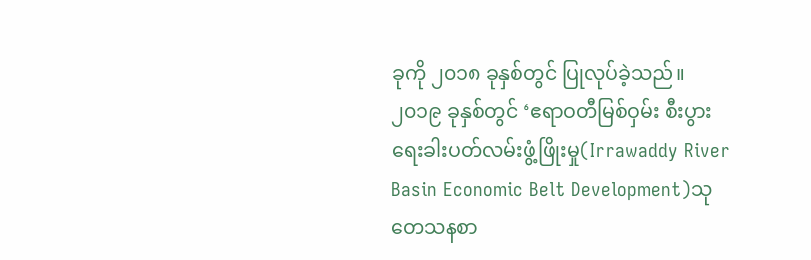ခုကို ၂၀၁၈ ခုနှစ်တွင် ပြုလုပ်ခဲ့သည်။၂၀၁၉ ခုနှစ်တွင် ‘ဧရာဝတီမြစ်ဝှမ်း စီးပွားရေးခါးပတ်လမ်းဖွံ့ဖြိုးမှု(Irrawaddy River Basin Economic Belt Development)သုတေသနစာ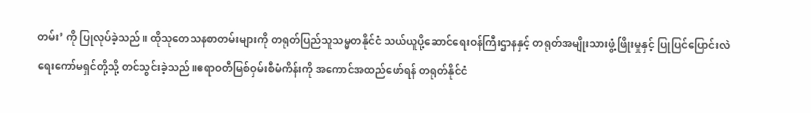တမ်း’ ကို ပြုလုပ်ခဲ့သည်။ ထိုသုတေသနစာတမ်းများကို တရုတ်ပြည်သူသမ္မတနိုင်ငံ သယ်ယူပို့ဆောင်ရေးဝန်ကြီးဌာနနှင့် တရုတ်အမျိုးသားဖွံ့ဖြိုးမှုနှင့် ပြုပြင်ပြောင်းလဲရေးကော်မရှင်တို့သို့ တင်သွင်းခဲ့သည်။ဧရာဝတီမြစ်ဝှမ်းစီမံကိန်းကို အကောင်အထည်ဖော်ရန် တရုတ်နိုင်ငံ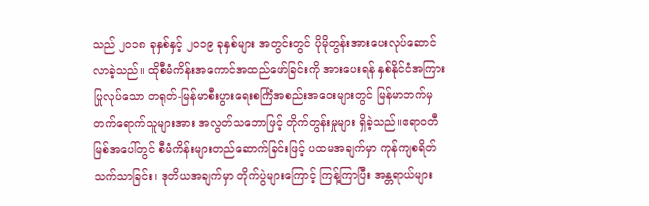သည် ၂၀၁၈ ခုနှစ်နှင့် ၂၀၁၉ ခုနှစ်များ အတွင်းတွင် ပိုမိုတွန်းအားပေးလုပ်ဆောင်လာခဲ့သည်။ ထိုစီမံကိန်းအကောင်အထည်ဖော်ခြင်းကို အားပေးရန် နှစ်နိုင်ငံအကြားပြုလုပ်သော တရုတ်-မြန်မာစီးပွားရေးစင်္ကြံအစည်းအဝေးများတွင် မြန်မာဘက်မှတက်ရောက်သူများအား အလွတ်သဘောဖြင့် တိုက်တွန်းမှုများ ရှိခဲ့သည်။ဧရာဝတီမြစ်အပေါ်တွင် စီမံကိန်းများတည်ဆောက်ခြင်းဖြင့် ပထမအချက်မှာ ကုန်ကျစရိတ်သက်သာခြင်း၊ ဒုတိယအချက်မှာ တိုက်ပွဲများကြောင့် ကြန့်ကြာပြီး အန္တရာယ်များ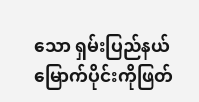သော ရှမ်းပြည်နယ်မြောက်ပိုင်းကိုဖြတ်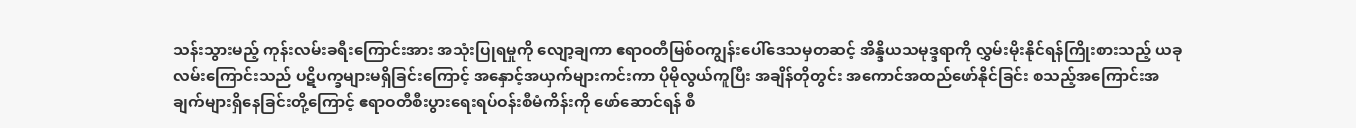သန်းသွားမည့် ကုန်းလမ်းခရီးကြောင်းအား အသုံးပြုရမှုကို လျော့ချကာ ဧရာဝတီမြစ်ဝကျွန်းပေါ်ဒေသမှတဆင့် အိန္ဒိယသမုဒ္ဒရာကို လွှမ်းမိုးနိုင်ရန်ကြိုးစားသည့် ယခုလမ်းကြောင်းသည် ပဋိပက္ခများမရှိခြင်းကြောင့် အနှောင့်အယှက်များကင်းကာ ပိုမိုလွယ်ကူပြီး အချိန်တိုတွင်း အကောင်အထည်ဖော်နိုင်ခြင်း စသည့်အကြောင်းအချက်များရှိနေခြင်းတို့ကြောင့် ဧရာဝတီစီးပွားရေးရပ်ဝန်းစီမံကိန်းကို ဖော်ဆောင်ရန် စီ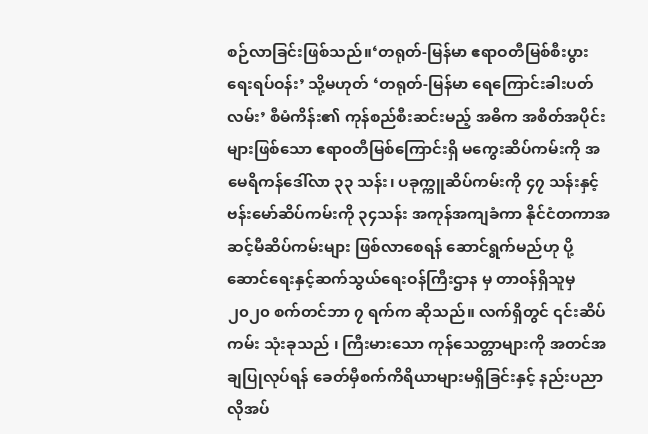စဉ်လာခြင်းဖြစ်သည်။‘တရုတ်-မြန်မာ ဧရာဝတီမြစ်စီးပွားရေးရပ်ဝန်း’ သို့မဟုတ် ‘တရုတ်-မြန်မာ ရေကြောင်းခါးပတ်လမ်း’ စီမံကိန်း၏ ကုန်စည်စီးဆင်းမည့် အဓိက အစိတ်အပိုင်းများဖြစ်သော ဧရာ၀တီမြစ်ကြောင်းရှိ မကွေးဆိပ်ကမ်းကို အမေရိကန်ဒေါ်လာ ၃၃ သန်း၊ ပခုက္ကူဆိပ်ကမ်းကို ၄၇ သန်းနှင့် ဗန်းမော်ဆိပ်ကမ်းကို ၃၄သန်း အကုန်အကျခံကာ နိုင်ငံတကာအဆင့်မီဆိပ်ကမ်းများ ဖြစ်လာစေရန် ဆောင်ရွက်မည်ဟု ပို့ဆောင်ရေးနှင့်ဆက်သွယ်ရေးဝန်ကြီးဌာန မှ တာဝန်ရှိသူမှ ၂၀၂၀ စက်တင်ဘာ ၇ ရက်က ဆိုသည်။ လက်ရှိတွင် ၎င်းဆိပ်ကမ်း သုံးခုသည် ၊ ကြီးမားသော ကုန်သေတ္တာများကို အတင်အချပြုလုပ်ရန် ခေတ်မှီစက်ကိရိယာများမရှိခြင်းနှင့် နည်းပညာလိုအပ်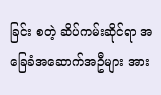ခြင်း စတဲ့ ဆိပ်ကမ်းဆိုင်ရာ အခြေခံအဆောက်အဦများ အား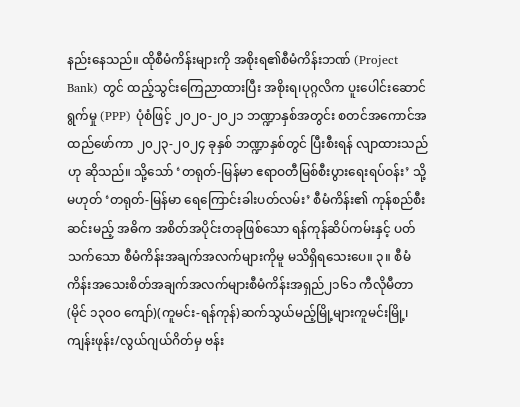နည်းနေသည်။ ထိုစီမံကိန်းများကို အစိုးရ၏စီမံကိန်းဘဏ် (Project Bank) တွင် ထည့်သွင်းကြေညာထားပြီး အစိုးရ၊ပုဂ္ဂလိက ပူးပေါင်းဆောင်ရွက်မှု (PPP) ပုံစံဖြင့် ၂၀၂၀-၂၀၂၁ ဘဏ္ဍာနှစ်အတွင်း စတင်အကောင်အထည်ဖော်ကာ ၂၀၂၃-၂၀၂၄ ခုနှစ် ဘဏ္ဍာနှစ်တွင် ပြီးစီးရန် လျာထားသည်ဟု ဆိုသည်။ သို့သော် ‘တရုတ်-မြန်မာ ဧရာဝတီမြစ်စီးပွားရေးရပ်ဝန်း’ သို့မဟုတ် ‘တရုတ်-မြန်မာ ရေကြောင်းခါးပတ်လမ်း’ စီမံကိန်း၏ ကုန်စည်စီးဆင်းမည့် အဓိက အစိတ်အပိုင်းတခုဖြစ်သော ရန်ကုန်ဆိပ်ကမ်းနှင့် ပတ်သက်သော စီမံကိန်းအချက်အလက်များကိုမူ မသိရှိရသေးပေ။ ၃။ စီမံကိန်းအသေးစိတ်အချက်အလက်များစီမံကိန်းအရှည်၂၁၆၁ ကီလိုမီတာ(မိုင် ၁၃၀၀ ကျော်)(ကူမင်း-ရန်ကုန်)ဆက်သွယ်မည့်မြို့များကူမင်းမြို့၊ ကျန်းဖုန်း/လွယ်ဂျယ်ဂိတ်မှ ဗန်း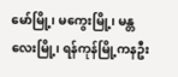မော်မြို့၊ မကွေးမြို့၊ မန္တလေးမြို့၊ ရန်ကုန်မြို့ကနဦး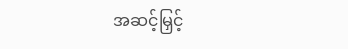အဆင့်မြှင့်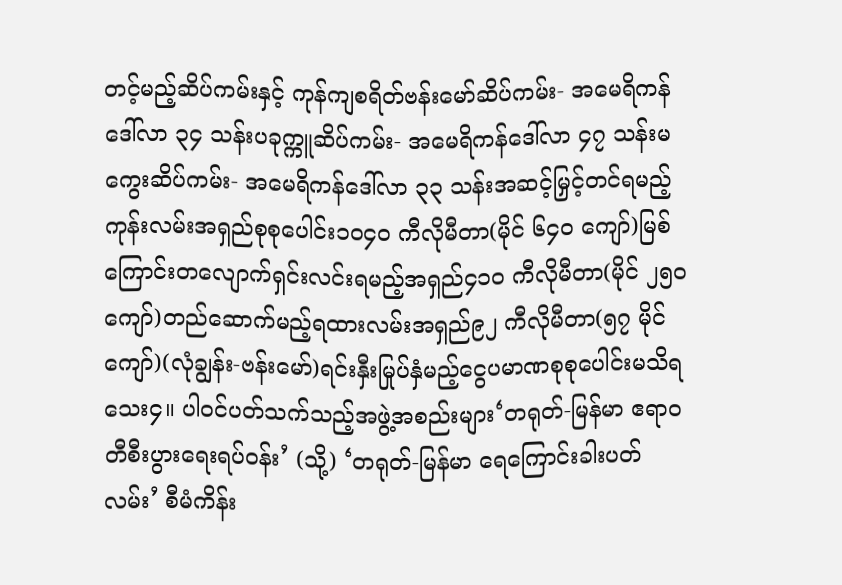တင့်မည့်ဆိပ်ကမ်းနှင့် ကုန်ကျစရိတ်ဗန်းမော်ဆိပ်ကမ်း- အမေရိကန်ဒေါ်လာ ၃၄ သန်းပခုက္ကူဆိပ်ကမ်း- အမေရိကန်ဒေါ်လာ ၄၇ သန်းမကွေးဆိပ်ကမ်း- အမေရိကန်ဒေါ်လာ ၃၃ သန်းအဆင့်မြှင့်တင်ရမည့်ကုန်းလမ်းအရှည်စုစုပေါင်း၁၀၄၀ ကီလိုမီတာ(မိုင် ၆၄၀ ကျော်)မြစ်ကြောင်းတလျောက်ရှင်းလင်းရမည့်အရှည်၄၁၀ ကီလိုမီတာ(မိုင် ၂၅၀ ကျော်)တည်ဆောက်မည့်ရထားလမ်းအရှည်၉၂ ကီလိုမီတာ(၅၇ မိုင်ကျော်)(လုံချွန်း-ဗန်းမော်)ရင်းနှီးမြုပ်နှံမည့်ငွေပမာဏစုစုပေါင်းမသိရသေး၄။ ပါဝင်ပတ်သက်သည့်အဖွဲ့အစည်းများ‘တရုတ်-မြန်မာ ဧရာဝတီစီးပွားရေးရပ်ဝန်း’ (သို့) ‘တရုတ်-မြန်မာ ရေကြောင်းခါးပတ်လမ်း’ စီမံကိန်း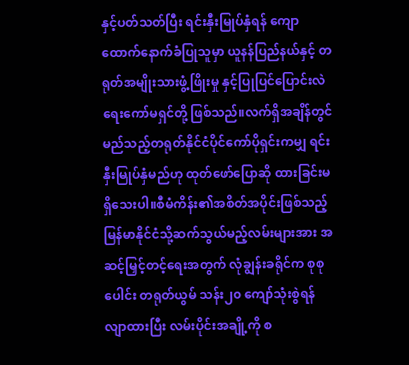နှင့်ပတ်သတ်ပြီး ရင်းနှီးမြုပ်နှံရန် ကျောထောက်နောက်ခံပြုသူမှာ ယူနန်ပြည်နယ်နှင့် တရုတ်အမျိုးသားဖွံ့ဖြိုးမှု နှင့်ပြုပြင်ပြောင်းလဲရေးကော်မရှင်တို့ ဖြစ်သည်။လက်ရှိအချိန်တွင် မည်သည့်တရုတ်နိုင်ငံပိုင်ကော်ပိုရှင်းကမျှ ရင်းနှီးမြုပ်နှံမည်ဟု ထုတ်ဖော်ပြောဆို ထားခြင်းမရှိသေးပါ။စီမံကိန်း၏အစိတ်အပိုင်းဖြစ်သည့် မြန်မာနိုင်ငံသို့ဆက်သွယ်မည့်လမ်းများအား အဆင့်မြှင့်တင့်ရေးအတွက် လုံချွန်းခရိုင်က စုစုပေါင်း တရုတ်ယွမ် သန်း၂၀ ကျော်သုံးစွဲရန် လျာထားပြီး လမ်းပိုင်းအချို့ကို စ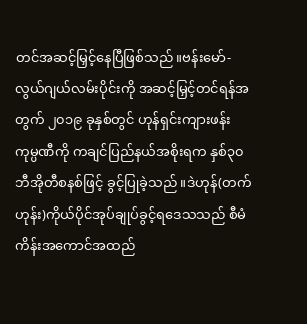တင်အဆင့်မြှင့်နေပြီဖြစ်သည်။ဗန်းမော်-လွယ်ဂျယ်လမ်းပိုင်းကို အဆင့်မြှင့်တင်ရန်အတွက် ၂၀၁၉ ခုနှစ်တွင် ဟုန်ရှင်းကျားဖန်းကုမ္ပဏီကို ကချင်ပြည်နယ်အစိုးရက နှစ်၃၀ ဘီအိုတီစနစ်ဖြင့် ခွင့်ပြုခဲ့သည်။ဒဲဟုန်(တက်ဟုန်း)ကိုယ်ပိုင်အုပ်ချုပ်ခွင့်ရဒေသသည် စီမံကိန်းအကောင်အထည်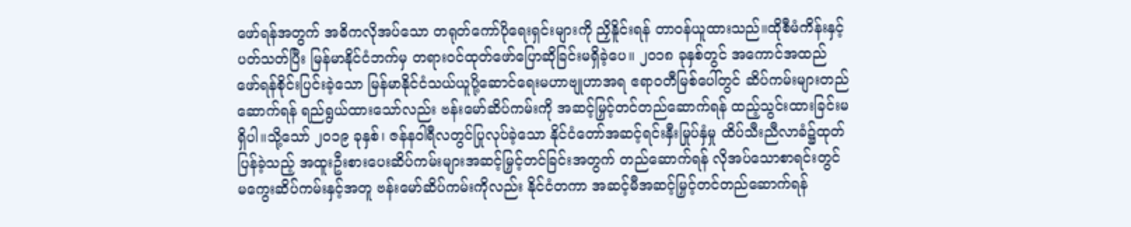ဖော်ရန်အတွက် အဓိကလိုအပ်သော တရုတ်ကော်ပိုရေးရှင်းများကို ညှိနိူင်းရန် တာဝန်ယူထားသည်။ထိုစီမံကိန်းနှင့်ပတ်သတ်ပြီး မြန်မာနိုင်ငံဘက်မှ တရားဝင်ထုတ်ဖော်ပြောဆိုခြင်းမရှိခဲ့ပေ။ ၂၀၁၈ ခုနှစ်တွင် အကောင်အထည်ဖော်ရန်စိုင်းပြင်းခဲ့သော မြန်မာနိုင်ငံသယ်ယူပို့ဆောင်ရေးမဟာဗျုဟာအရ ဧရာဝတီမြစ်ပေါ်တွင် ဆိပ်ကမ်းများတည်ဆောက်ရန် ရည်ရွယ်ထားသော်လည်း ဗန်းမော်ဆိပ်ကမ်းကို အဆင့်မြှင့်တင်တည်ဆောက်ရန် ထည့်သွင်းထားခြင်းမရှိပါ။သို့သော် ၂၀၁၉ ခုနှစ်၊ ဇန်နဝါရီလတွင်ပြုလုပ်ခဲ့သော နိုင်ငံတော်အဆင့်ရင်းနှီးမြုပ်နှံမှု ထိပ်သီးညီလာခံ၌ထုတ်ပြန်ခဲ့သည့် အထူးဦးစားပေးဆိပ်ကမ်းများအဆင့်မြှင့်တင်ခြင်းအတွက် တည်ဆောက်ရန် လိုအပ်သောစာရင်းတွင် မကွေးဆိပ်ကမ်းနှင့်အတူ ဗန်းမော်ဆိပ်ကမ်းကိုလည်း နိုင်ငံတကာ အဆင့်မီအဆင့်မြှင့်တင်တည်ဆောက်ရန်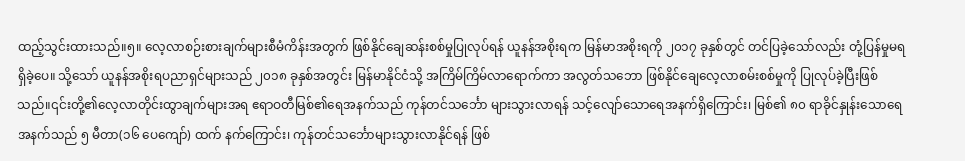ထည့်သွင်းထားသည်။၅။ လေ့လာစဉ်းစားချက်များစီမံကိန်းအတွက် ဖြစ်နိုင်ချေဆန်းစစ်မှုပြုလုပ်ရန် ယူနန်အစိုးရက မြန်မာအစိုးရကို ၂၀၁၇ ခုနှစ်တွင် တင်ပြခဲ့သော်လည်း တုံ့ပြန်မှုမရရှိခဲ့ပေ။ သို့သော် ယူနန်အစိုးရပညာရှင်များသည် ၂၀၁၈ ခုနှစ်အတွင်း မြန်မာနိုင်ငံသို့ အကြိမ်ကြိမ်လာရောက်ကာ အလွတ်သဘော ဖြစ်နိုင်ချေလေ့လာစမ်းစစ်မှုကို ပြုလုပ်ခဲ့ပြီးဖြစ်သည်။၎င်းတို့၏လေ့လာတိုင်းထွာချက်များအရ ဧရာဝတီမြစ်၏ရေအနက်သည် ကုန်တင်သင်္ဘော များသွားလာရန် သင့်လျော်သောရေအနက်ရှိကြောင်း၊ မြစ်၏ ၈၀ ရာခိုင်နှုန်းသောရေအနက်သည် ၅ မီတာ(၁၆ ပေကျော်) ထက် နက်ကြောင်း၊ ကုန်တင်သင်္ဘောများသွားလာနိုင်ရန် ဖြစ်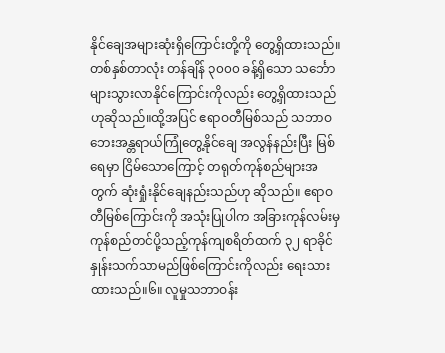နိုင်ချေအများဆုံးရှိကြောင်းတို့ကို တွေ့ရှိထားသည်။ တစ်နှစ်တာလုံး တန်ချိန် ၃၀၀၀ ခန့်ရှိသော သင်္ဘောများသွားလာနိုင်ကြောင်းကိုလည်း တွေ့ရှိထားသည်ဟုဆိုသည်။ထို့အပြင် ဧရာဝတီမြစ်သည် သဘာဝဘေးအန္တရာယ်ကြုံတွေ့နိုင်ချေ အလွန်နည်းပြီး မြစ်ရေမှာ ငြိမ်သောကြောင့် တရုတ်ကုန်စည်များအတွက် ဆုံးရှုံးနိုင်ချေနည်းသည်ဟု ဆိုသည်။ ဧရာဝတီမြစ်ကြောင်းကို အသုံးပြုပါက အခြားကုန်လမ်းမှ ကုန်စည်တင်ပို့သည့်ကုန်ကျစရိတ်ထက် ၃၂ ရာခိုင်နှုန်းသက်သာမည်ဖြစ်ကြောင်းကိုလည်း ရေးသားထားသည်။၆။ လူမှုသဘာဝန်း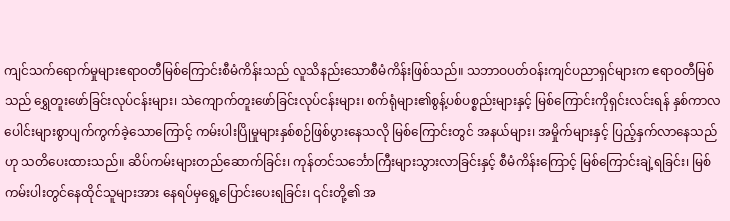ကျင်သက်ရောက်မှုများဧရာဝတီမြစ်ကြောင်းစီမံကိန်းသည် လူသိနည်းသောစီမံကိန်းဖြစ်သည်။ သဘာဝပတ်ဝန်းကျင်ပညာရှင်များက ဧရာဝတီမြစ်သည် ရွှေတူးဖော်ခြင်းလုပ်ငန်းများ၊ သဲကျောက်တူးဖော်ခြင်းလုပ်ငန်းများ၊ စက်ရုံများ၏စွန့်ပစ်ပစ္စည်းများနှင့် မြစ်ကြောင်းကိုရှင်းလင်းရန် နှစ်ကာလပေါင်းများစွာပျက်ကွက်ခဲ့သောကြောင့် ကမ်းပါးပြိုမှုများနှစ်စဉ်ဖြစ်ပွားနေသလို မြစ်ကြောင်းတွင် အနယ်များ၊ အမှိုက်များနှင့် ပြည့်နှက်လာနေသည်ဟု သတိပေးထားသည်။ ဆိပ်ကမ်းများတည်ဆောက်ခြင်း၊ ကုန်တင်သင်္ဘောကြီးများသွားလာခြင်းနှင့် စီမံကိန်းကြောင့် မြစ်ကြောင်းချဲ့ရခြင်း၊ မြစ်ကမ်းပါးတွင်နေထိုင်သူများအား နေရပ်မှရွေ့ပြောင်းပေးရခြင်း၊ ၎င်းတို့၏ အ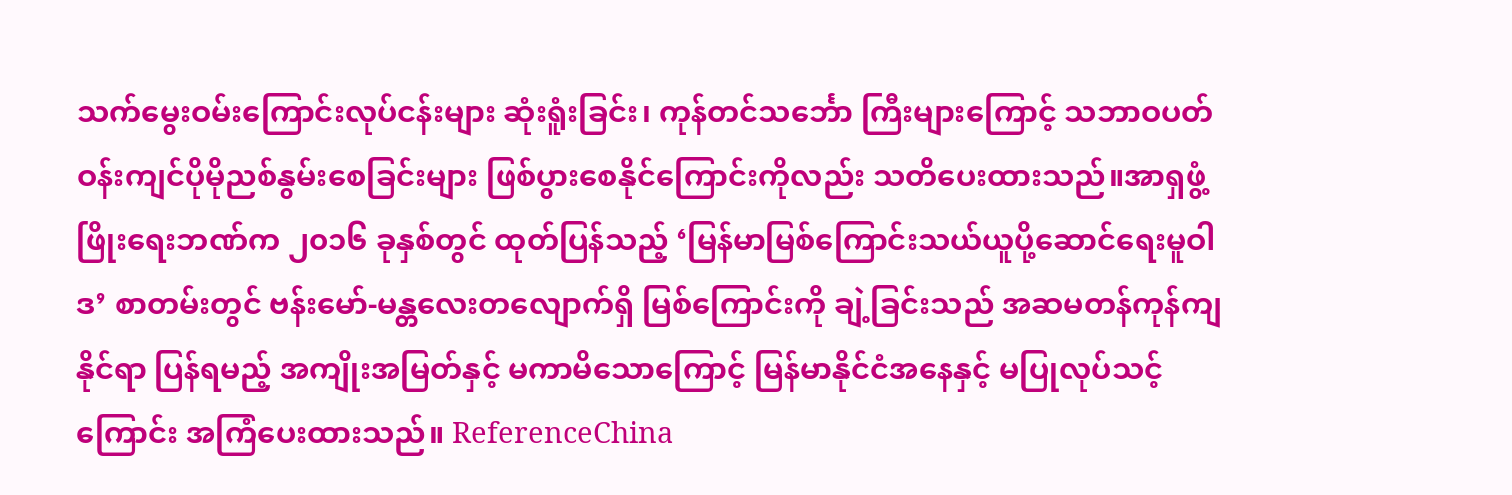သက်မွေးဝမ်းကြောင်းလုပ်ငန်းများ ဆုံးရူံးခြင်း၊ ကုန်တင်သင်္ဘော ကြီးများကြောင့် သဘာဝပတ်ဝန်းကျင်ပိုမိုညစ်နွမ်းစေခြင်းများ ဖြစ်ပွားစေနိုင်ကြောင်းကိုလည်း သတိပေးထားသည်။အာရှဖွံ့ဖြိုးရေးဘဏ်က ၂၀၁၆ ခုနှစ်တွင် ထုတ်ပြန်သည့် ‘မြန်မာမြစ်ကြောင်းသယ်ယူပို့ဆောင်ရေးမူဝါဒ’ စာတမ်းတွင် ဗန်းမော်-မန္တလေးတလျောက်ရှိ မြစ်ကြောင်းကို ချဲ့ခြင်းသည် အဆမတန်ကုန်ကျနိုင်ရာ ပြန်ရမည့် အကျိုးအမြတ်နှင့် မကာမိသောကြောင့် မြန်မာနိုင်ငံအနေနှင့် မပြုလုပ်သင့်ကြောင်း အကြံပေးထားသည်။ ReferenceChina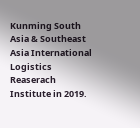Kunming South Asia & Southeast Asia International Logistics Reaserach Institute in 2019.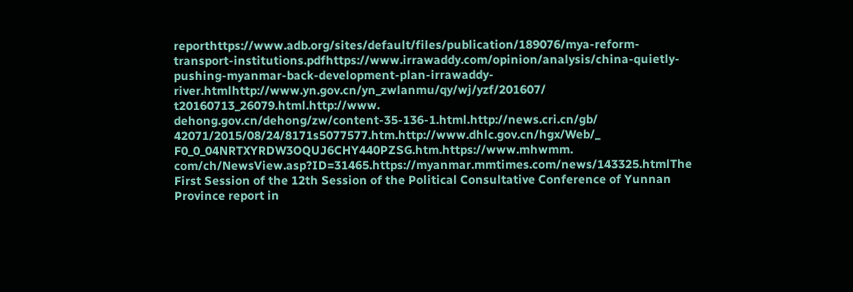reporthttps://www.adb.org/sites/default/files/publication/189076/mya-reform-transport-institutions.pdfhttps://www.irrawaddy.com/opinion/analysis/china-quietly-pushing-myanmar-back-development-plan-irrawaddy-river.htmlhttp://www.yn.gov.cn/yn_zwlanmu/qy/wj/yzf/201607/ t20160713_26079.html.http://www. dehong.gov.cn/dehong/zw/content-35-136-1.html.http://news.cri.cn/gb/ 42071/2015/08/24/8171s5077577.htm.http://www.dhlc.gov.cn/hgx/Web/_ F0_0_04NRTXYRDW3OQUJ6CHY440PZSG.htm.https://www.mhwmm. com/ch/NewsView.asp?ID=31465.https://myanmar.mmtimes.com/news/143325.htmlThe First Session of the 12th Session of the Political Consultative Conference of Yunnan Province report in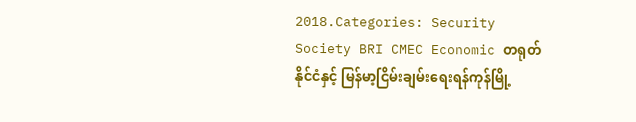2018.Categories: Security Society BRI CMEC Economic တရုတ်နိုင်ငံနှင့် မြန်မာ့ငြိမ်းချမ်းရေးရန်ကုန်မြို့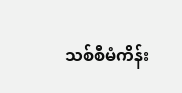သစ်စီမံကိန်း